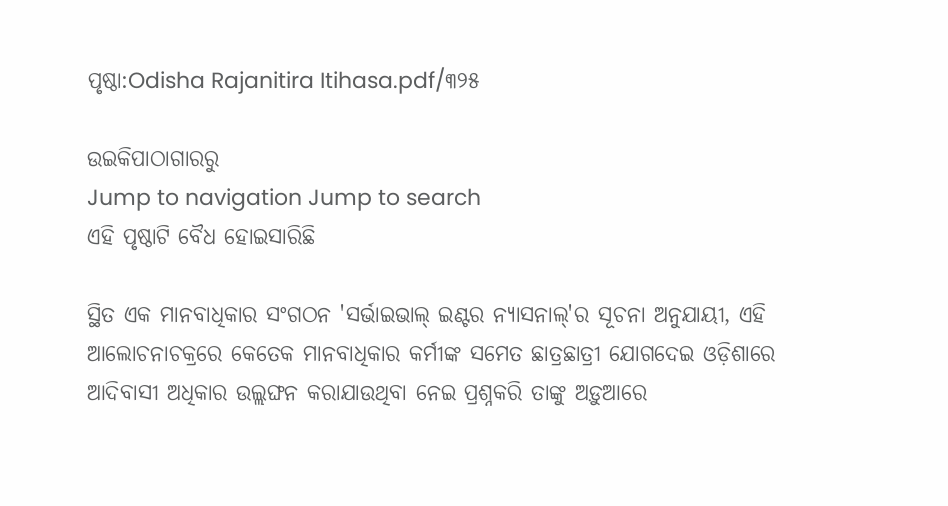ପୃଷ୍ଠା:Odisha Rajanitira Itihasa.pdf/୩୨୫

ଉଇକିପାଠାଗାର‌ରୁ
Jump to navigation Jump to search
ଏହି ପୃଷ୍ଠାଟି ବୈଧ ହୋଇସାରିଛି

ସ୍ଥିତ ଏକ ମାନବାଧିକାର ସଂଗଠନ 'ସର୍ଭାଇଭାଲ୍‍ ଇଣ୍ଟର ନ୍ୟାସନାଲ୍‍'ର ସୂଚନା ଅନୁଯାୟୀ, ଏହି ଆଲୋଚନାଚକ୍ରରେ କେତେକ ମାନବାଧିକାର କର୍ମୀଙ୍କ ସମେତ ଛାତ୍ରଛାତ୍ରୀ ଯୋଗଦେଇ ଓଡ଼ିଶାରେ ଆଦିବାସୀ ଅଧିକାର ଉଲ୍ଲଙ୍ଘନ କରାଯାଉଥିବା ନେଇ ପ୍ରଶ୍ନକରି ତାଙ୍କୁ ଅଡ଼ୁଆରେ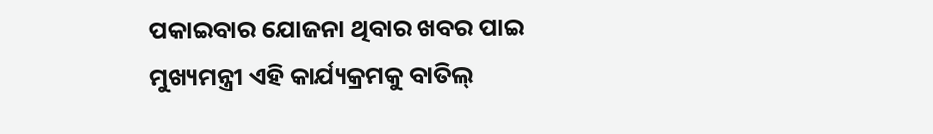ପକାଇବାର ଯୋଜନା ଥିବାର ଖବର ପାଇ ମୁଖ୍ୟମନ୍ତ୍ରୀ ଏହି କାର୍ଯ୍ୟକ୍ରମକୁ ବାତିଲ୍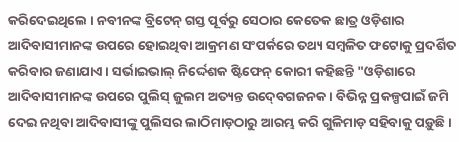କରିଦେଇଥିଲେ । ନବୀନଙ୍କ ବ୍ରିଟେନ୍‍ ଗସ୍ତ ପୂର୍ବରୁ ସେଠାର କେତେକ ଛାତ୍ର ଓଡ଼ିଶାର ଆଦିବାସୀମାନଙ୍କ ଉପରେ ହୋଇଥିବା ଆକ୍ରମଣ ସଂପର୍କରେ ତ‌ଥ୍ୟ ସମ୍ବଳିତ ଫଟୋକୁ ପ୍ରଦର୍ଶିତ କରିବାର ଜଣାଯାଏ । ସର୍ଭାଇଭାଲ୍‍ ନିର୍ଦ୍ଦେଶକ ଷ୍ଟିଫେନ୍‍ କୋରୀ କହିଛନ୍ତି "ଓଡ଼ିଶାରେ ଆଦିବାସୀମାନଙ୍କ ଉପରେ ପୁଲିସ୍‍ ଜୁଲମ ଅତ୍ୟନ୍ତ ଉଦ୍‍ବେଗଜନକ । ବିଭିନ୍ନ ପ୍ରକଳ୍ପପାଇଁ ଜମି ଦେଇ ନଥିବା ଆଦିବାସୀଙ୍କୁ ପୁଲିସର ଲାଠିମାଡ଼ଠାରୁ ଆରମ୍ଭ କରି ଗୁଳିମାଡ଼ ସହିବାକୁ ପଡ଼ୁଛି ।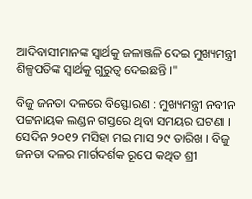ଆଦିବାସୀମାନଙ୍କ ସ୍ୱାର୍ଥକୁ ଜଳାଞ୍ଜଳି ଦେଇ ମୁଖ୍ୟମନ୍ତ୍ରୀ ଶିଳ୍ପପତିଙ୍କ ସ୍ୱାର୍ଥକୁ ଗୁରୁତ୍ୱ ଦେଇଛନ୍ତି ।"

ବିଜୁ ଜନତା ଦଳରେ ବିସ୍ଫୋରଣ : ମୁଖ୍ୟମନ୍ତ୍ରୀ ନବୀନ ପଟ୍ଟନାୟକ ଲଣ୍ଡନ ଗସ୍ତରେ ଥିବା ସମୟର ଘଟଣା । ସେଦିନ ୨୦୧୨ ମସିହା ମଇ ମାସ ୨୯ ତାରିଖ । ବିଜୁ ଜନତା ଦଳର ମାର୍ଗଦର୍ଶକ ରୂପେ କଥିତ ଶ୍ରୀ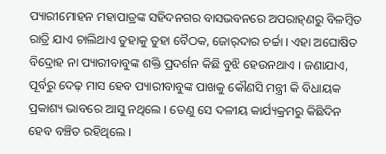ପ୍ୟାରୀମୋହନ ମହାପାତ୍ରଙ୍କ ସହିଦନଗର ବାସଭବନରେ ଅପରାହ୍‍ଣରୁ ବିଳମ୍ବିତ ରାତ୍ରି ଯାଏ ଚାଲିଥାଏ ତୁହାକୁ ତୁହା ବୈଠକ, ଜୋର୍‍ଦାର ଚର୍ଚ୍ଚା । ଏହା ଅଘୋଷିତ ବିଦ୍ରୋହ ନା ପ୍ୟାରୀବାବୁଙ୍କ ଶକ୍ତି ପ୍ରଦର୍ଶନ କିଛି ବୁଝି ହେଉନଥାଏ । ଜଣାଯାଏ, ପୂର୍ବରୁ ଦେଢ଼ ମାସ ହେବ ପ୍ୟାରୀବାବୁଙ୍କ ପାଖକୁ କୌଣସି ମନ୍ତ୍ରୀ କି ବିଧାୟକ ପ୍ରକାଶ୍ୟ ଭାବରେ ଆସୁ ନଥିଲେ । ତେଣୁ ସେ ଦଳୀୟ କାର୍ଯ୍ୟକ୍ରମରୁ କିଛିଦିନ ହେବ ବଞ୍ଚିତ ରହିଥିଲେ ।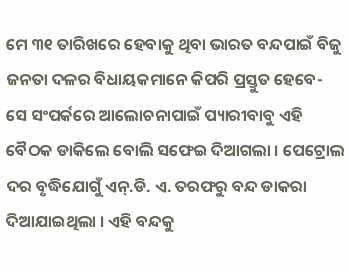ମେ ୩୧ ତାରିଖରେ ହେବାକୁ ଥିବା ଭାରତ ବନ୍ଦପାଇଁ ବିଜୁ ଜନତା ଦଳର ବିଧାୟକମାନେ କିପରି ପ୍ରସ୍ତୁତ ହେବେ- ସେ ସଂପର୍କରେ ଆଲୋଚନାପାଇଁ ପ୍ୟାରୀବାବୁ ଏହି ବୈଠକ ଡାକିଲେ ବୋଲି ସଫେଇ ଦିଆଗଲା । ପେଟ୍ରୋଲ ଦର ବୃଦ୍ଧିଯୋଗୁଁ ଏନ୍‍.ଡି. ଏ. ତରଫରୁ ବନ୍ଦ ଡାକରା ଦିଆଯାଇଥିଲା । ଏହି ବନ୍ଦକୁ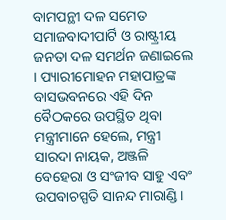ବାମପନ୍ଥୀ ଦଳ ସମେତ ସମାଜବାଦୀପାର୍ଟି ଓ ରାଷ୍ଟ୍ରୀୟ ଜନତା ଦଳ ସମର୍ଥନ ଜଣାଇଲେ । ପ୍ୟାରୀମୋହନ ମହାପାତ୍ରଙ୍କ ବାସଭବନରେ ଏହି ଦିନ ବୈଠକରେ ଉପସ୍ଥିତ ଥିବା ମନ୍ତ୍ରୀମାନେ ହେଲେ, ମନ୍ତ୍ରୀ ସାରଦା ନାୟକ, ଅଞ୍ଜଳି ବେହେରା ଓ ସଂଜୀବ ସାହୁ ଏବଂ ଉପବାଚସ୍ପତି ସାନନ୍ଦ ମାରାଣ୍ଡି ।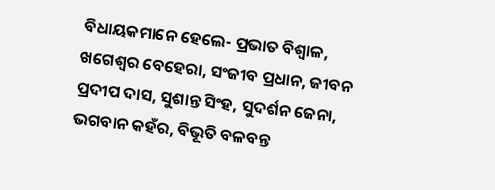ବିଧାୟକମାନେ ହେଲେ- ପ୍ରଭାତ ବିଶ୍ୱାଳ, ଖଗେଶ୍ୱର ବେହେରା, ସଂଜୀବ ପ୍ରଧାନ, ଜୀବନ ପ୍ରଦୀପ ଦାସ, ସୁଶାନ୍ତ ସିଂହ, ସୁଦର୍ଶନ ଜେନା, ଭଗବାନ କହଁର, ବିଭୂତି ବଳବନ୍ତ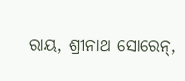ରାୟ, ଶ୍ରୀନାଥ ସୋରେନ୍‍,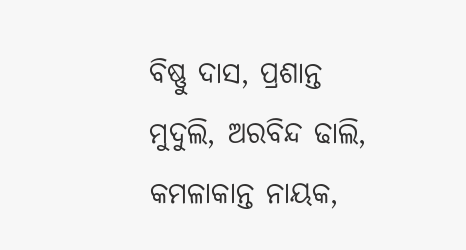ବିଷ୍ଣୁ ଦାସ, ପ୍ରଶାନ୍ତ ମୁଦୁଲି, ଅରବିନ୍ଦ ଢାଲି, କମଳାକାନ୍ତ ନାୟକ,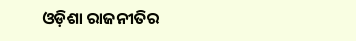ଓଡ଼ିଶା ରାଜନୀତିର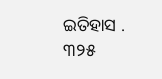ଇତିହାସ . ୩୨୫